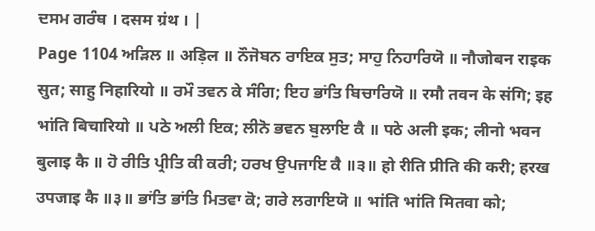ਦਸਮ ਗਰੰਥ । दसम ग्रंथ । |
Page 1104 ਅੜਿਲ ॥ अड़िल ॥ ਨੌਜੋਬਨ ਰਾਇਕ ਸੁਤ; ਸਾਹੁ ਨਿਹਾਰਿਯੋ ॥ नौजोबन राइक सुत; साहु निहारियो ॥ ਰਮੌ ਤਵਨ ਕੇ ਸੰਗਿ; ਇਹ ਭਾਂਤਿ ਬਿਚਾਰਿਯੋ ॥ रमौ तवन के संगि; इह भांति बिचारियो ॥ ਪਠੇ ਅਲੀ ਇਕ; ਲੀਨੋ ਭਵਨ ਬੁਲਾਇ ਕੈ ॥ पठे अली इक; लीनो भवन बुलाइ कै ॥ ਹੋ ਰੀਤਿ ਪ੍ਰੀਤਿ ਕੀ ਕਰੀ; ਹਰਖ ਉਪਜਾਇ ਕੈ ॥੩॥ हो रीति प्रीति की करी; हरख उपजाइ कै ॥३॥ ਭਾਂਤਿ ਭਾਂਤਿ ਮਿਤਵਾ ਕੋ; ਗਰੇ ਲਗਾਇਯੋ ॥ भांति भांति मितवा को;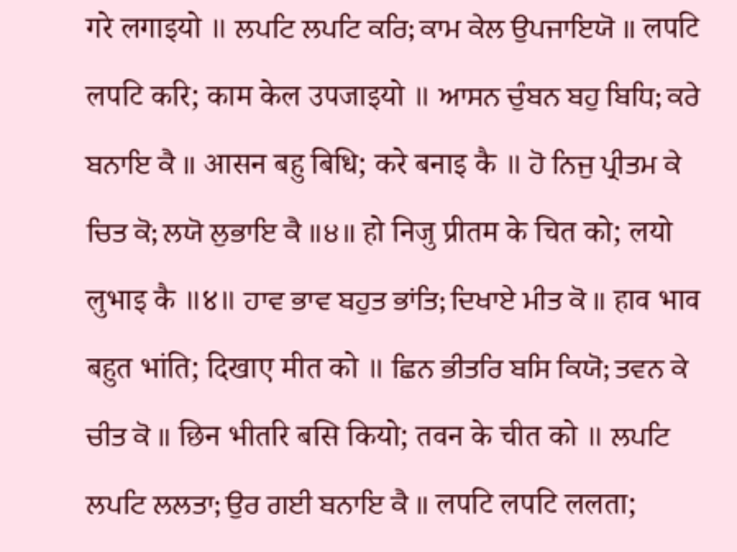गरे लगाइयो ॥ ਲਪਟਿ ਲਪਟਿ ਕਰਿ; ਕਾਮ ਕੇਲ ਉਪਜਾਇਯੋ ॥ लपटि लपटि करि; काम केल उपजाइयो ॥ ਆਸਨ ਚੁੰਬਨ ਬਹੁ ਬਿਧਿ; ਕਰੇ ਬਨਾਇ ਕੈ ॥ आसन बहु बिधि; करे बनाइ कै ॥ ਹੋ ਨਿਜੁ ਪ੍ਰੀਤਮ ਕੇ ਚਿਤ ਕੋ; ਲਯੋ ਲੁਭਾਇ ਕੈ ॥੪॥ हो निजु प्रीतम के चित को; लयो लुभाइ कै ॥४॥ ਹਾਵ ਭਾਵ ਬਹੁਤ ਭਾਂਤਿ; ਦਿਖਾਏ ਮੀਤ ਕੋ ॥ हाव भाव बहुत भांति; दिखाए मीत को ॥ ਛਿਨ ਭੀਤਰਿ ਬਸਿ ਕਿਯੋ; ਤਵਨ ਕੇ ਚੀਤ ਕੋ ॥ छिन भीतरि बसि कियो; तवन के चीत को ॥ ਲਪਟਿ ਲਪਟਿ ਲਲਤਾ; ਉਰ ਗਈ ਬਨਾਇ ਕੈ ॥ लपटि लपटि ललता;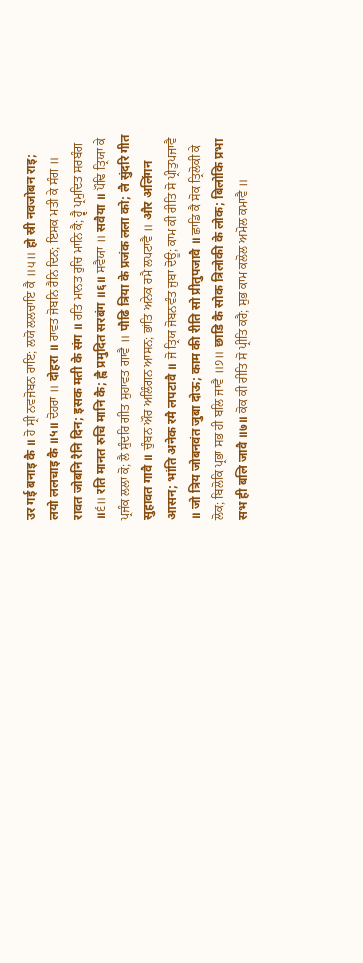उर गई बनाइ कै ॥ ਹੋ ਸ੍ਰੀ ਨਵਜੋਬਨ ਰਾਇ; ਲਯੋ ਲਲਚਾਇ ਕੈ ॥੫॥ हो स्री नवजोबन राइ; लयो ललचाइ कै ॥५॥ ਦੋਹਰਾ ॥ दोहरा ॥ ਰਾਵਤ ਜੋਬਨਿ ਰੈਨਿ ਦਿਨ; ਇਸਕ ਮਤੀ ਕੇ ਸੰਗ ॥ रावत जोबनि रैनि दिन; इसक मती के संग ॥ ਰਤਿ ਮਾਨਤ ਰੁਚਿ ਮਾਨਿ ਕੈ; ਹ੍ਵੈ ਪ੍ਰਮੁਦਿਤ ਸਰਬੰਗ ॥੬॥ रति मानत रुचि मानि कै; ह्वै प्रमुदित सरबंग ॥६॥ ਸਵੈਯਾ ॥ सवैया ॥ ਪੌਢਿ ਤ੍ਰਿਯਾ ਕੇ ਪ੍ਰਜੰਕ ਲਲਾ ਕੋ; ਲੈ ਸੁੰਦਰਿ ਗੀਤ ਸੁਹਾਵਤ ਗਾਵੈ ॥ पौढि त्रिया के प्रजंक लला को; लै सुंदरि गीत सुहावत गावै ॥ ਚੁੰਬਨ ਔਰ ਅਲਿੰਗਨ ਆਸਨ; ਭਾਂਤਿ ਅਨੇਕ ਰਮੈ ਲਪਟਾਵੈ ॥ और अलिंगन आसन; भांति अनेक रमै लपटावै ॥ ਜੋ ਤ੍ਰਿਯ ਜੋਬਨਵੰਤ ਜੁਬਾ ਦੋਊ; ਕਾਮ ਕੀ ਰੀਤਿ ਸੋ ਪ੍ਰੀਤੁਪਜਾਵੈ ॥ जो त्रिय जोबनवंत जुबा दोऊ; काम की रीति सो प्रीतुपजावै ॥ ਛਾਡਿ ਕੈ ਸੋਕ ਤ੍ਰਿਲੋਕੀ ਕੇ ਲੋਕ; ਬਿਲੋਕਿ ਪ੍ਰਭਾ ਸਭ ਹੀ ਬਲਿ ਜਾਵੈ ॥੭॥ छाडि कै सोक त्रिलोकी के लोक; बिलोकि प्रभा सभ ही बलि जावै ॥७॥ ਕੋਕ ਕੀ ਰੀਤਿ ਸੋ ਪ੍ਰੀਤਿ ਕਰੈ; ਸੁਭ ਕਾਮ ਕਲੋਲ ਅਮੋਲ ਕਮਾਵੈ ॥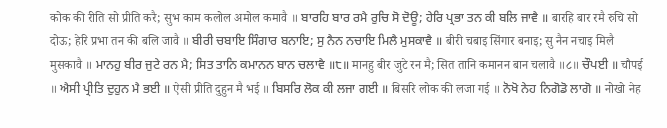कोक की रीति सो प्रीति करै; सुभ काम कलोल अमोल कमावै ॥ ਬਾਰਹਿ ਬਾਰ ਰਮੈ ਰੁਚਿ ਸੋ ਦੋਊ; ਹੇਰਿ ਪ੍ਰਭਾ ਤਨ ਕੀ ਬਲਿ ਜਾਵੈ ॥ बारहि बार रमै रुचि सो दोऊ; हेरि प्रभा तन की बलि जावै ॥ ਬੀਰੀ ਚਬਾਇ ਸਿੰਗਾਰ ਬਨਾਇ; ਸੁ ਨੈਨ ਨਚਾਇ ਮਿਲੈ ਮੁਸਕਾਵੈ ॥ बीरी चबाइ सिंगार बनाइ; सु नैन नचाइ मिलै मुसकावै ॥ ਮਾਨਹੁ ਬੀਰ ਜੁਟੇ ਰਨ ਮੈ; ਸਿਤ ਤਾਨਿ ਕਮਾਨਨ ਬਾਨ ਚਲਾਵੈ ॥੮॥ मानहु बीर जुटे रन मै; सित तानि कमानन बान चलावै ॥८॥ ਚੌਪਈ ॥ चौपई ॥ ਐਸੀ ਪ੍ਰੀਤਿ ਦੁਹੁਨ ਮੈ ਭਈ ॥ ऐसी प्रीति दुहुन मै भई ॥ ਬਿਸਰਿ ਲੋਕ ਕੀ ਲਜਾ ਗਈ ॥ बिसरि लोक की लजा गई ॥ ਨੋਖੋ ਨੇਹ ਨਿਗੋਡੋ ਲਾਗੋ ॥ नोखो नेह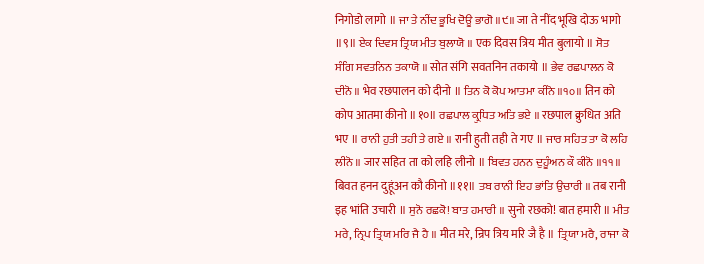निगोडो लागो ॥ ਜਾ ਤੇ ਨੀਂਦ ਭੂਖਿ ਦੋਊ ਭਾਗੋ ॥੯॥ जा ते नींद भूखि दोऊ भागो ॥९॥ ਏਕ ਦਿਵਸ ਤ੍ਰਿਯ ਮੀਤ ਬੁਲਾਯੋ ॥ एक दिवस त्रिय मीत बुलायो ॥ ਸੋਤ ਸੰਗਿ ਸਵਤਨਿਨ ਤਕਾਯੋ ॥ सोत संगि सवतनिन तकायो ॥ ਭੇਵ ਰਛਪਾਲਨ ਕੋ ਦੀਨੋ ॥ भेव रछपालन को दीनो ॥ ਤਿਨ ਕੋ ਕੋਪ ਆਤਮਾ ਕੀਨੋ ॥੧੦॥ तिन को कोप आतमा कीनो ॥१०॥ ਰਛਪਾਲ ਕ੍ਰੁਧਿਤ ਅਤਿ ਭਏ ॥ रछपाल क्रुधित अति भए ॥ ਰਾਨੀ ਹੁਤੀ ਤਹੀ ਤੇ ਗਏ ॥ रानी हुती तही ते गए ॥ ਜਾਰ ਸਹਿਤ ਤਾ ਕੋ ਲਹਿ ਲੀਨੋ ॥ जार सहित ता को लहि लीनो ॥ ਬਿਵਤ ਹਨਨ ਦੁਹੂੰਅਨ ਕੌ ਕੀਨੋ ॥੧੧॥ बिवत हनन दुहूंअन कौ कीनो ॥११॥ ਤਬ ਰਾਨੀ ਇਹ ਭਾਂਤਿ ਉਚਾਰੀ ॥ तब रानी इह भांति उचारी ॥ ਸੁਨੋ ਰਛਕੋ! ਬਾਤ ਹਮਾਰੀ ॥ सुनो रछको! बात हमारी ॥ ਮੀਤ ਮਰੇ, ਨ੍ਰਿਪ ਤ੍ਰਿਯ ਮਰਿ ਜੈ ਹੈ ॥ मीत मरे, न्रिप त्रिय मरि जै है ॥ ਤ੍ਰਿਯਾ ਮਰੈ, ਰਾਜਾ ਕੋ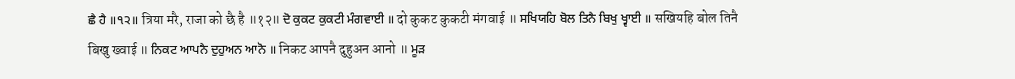ਛੈ ਹੈ ॥੧੨॥ त्रिया मरै, राजा को छै है ॥१२॥ ਦੋ ਕੁਕਟ ਕੁਕਟੀ ਮੰਗਵਾਈ ॥ दो कुकट कुकटी मंगवाई ॥ ਸਖਿਯਹਿ ਬੋਲ ਤਿਨੈ ਬਿਖੁ ਖ੍ਵਾਈ ॥ सखियहि बोल तिनै बिखु ख्वाई ॥ ਨਿਕਟ ਆਪਨੈ ਦੁਹੁਅਨ ਆਨੋ ॥ निकट आपनै दुहुअन आनो ॥ ਮੂੜ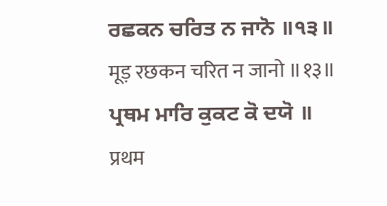ਰਛਕਨ ਚਰਿਤ ਨ ਜਾਨੋ ॥੧੩॥ मूड़ रछकन चरित न जानो ॥१३॥ ਪ੍ਰਥਮ ਮਾਰਿ ਕੁਕਟ ਕੋ ਦਯੋ ॥ प्रथम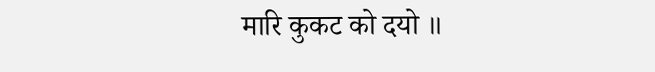मारि कुकट को दयो ॥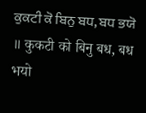ਕੁਕਟੀ ਕੋ ਬਿਨੁ ਬਧ, ਬਧ ਭਯੋ ॥ कुकटी को बिनु बध, बध भयो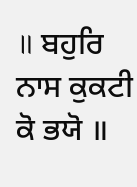॥ ਬਹੁਰਿ ਨਾਸ ਕੁਕਟੀ ਕੋ ਭਯੋ ॥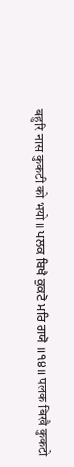बहुरि नास कुकटी को भयो ॥ ਪਲਕ ਬਿਖੈ ਕੁਕਟੋ ਮਰਿ ਗਯੋ ॥੧੪॥ पलक बिखै कुकटो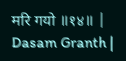मरि गयो ॥१४॥ |
Dasam Granth |